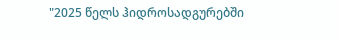"2025 წელს ჰიდროსადგურებში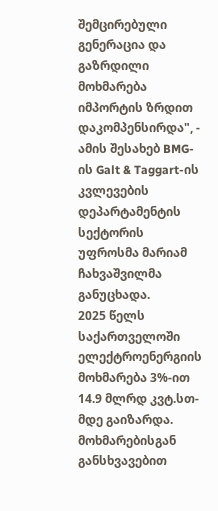შემცირებული გენერაცია და გაზრდილი მოხმარება იმპორტის ზრდით დაკომპენსირდა", - ამის შესახებ BMG-ის Galt & Taggart-ის კვლევების დეპარტამენტის სექტორის უფროსმა მარიამ ჩახვაშვილმა განუცხადა.
2025 წელს საქართველოში ელექტროენერგიის მოხმარება 3%-ით 14.9 მლრდ კვტ.სთ-მდე გაიზარდა. მოხმარებისგან განსხვავებით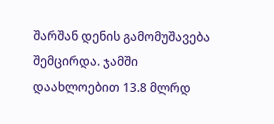შარშან დენის გამომუშავება შემცირდა. ჯამში დაახლოებით 13.8 მლრდ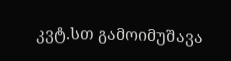კვტ.სთ გამოიმუშავა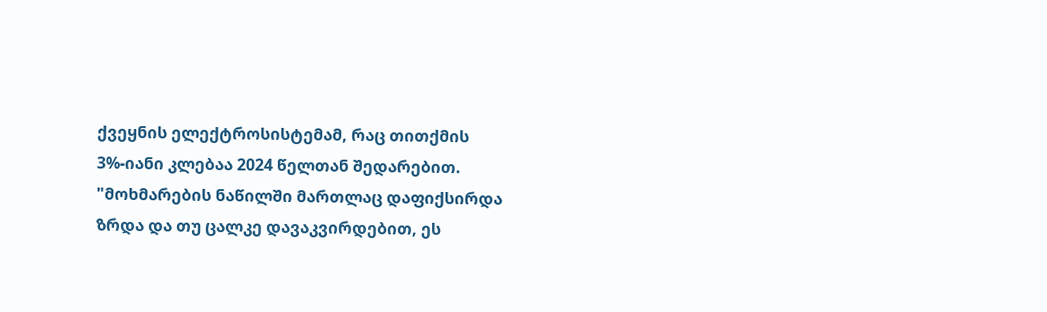ქვეყნის ელექტროსისტემამ, რაც თითქმის 3%-იანი კლებაა 2024 წელთან შედარებით.
"მოხმარების ნაწილში მართლაც დაფიქსირდა ზრდა და თუ ცალკე დავაკვირდებით, ეს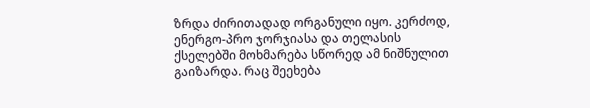ზრდა ძირითადად ორგანული იყო. კერძოდ, ენერგო-პრო ჯორჯიასა და თელასის ქსელებში მოხმარება სწორედ ამ ნიშნულით გაიზარდა. რაც შეეხება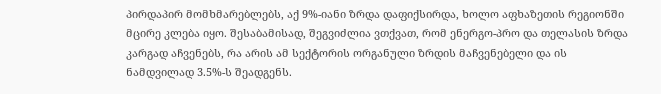პირდაპირ მომხმარებლებს, აქ 9%-იანი ზრდა დაფიქსირდა, ხოლო აფხაზეთის რეგიონში მცირე კლება იყო. შესაბამისად, შეგვიძლია ვთქვათ, რომ ენერგო-პრო და თელასის ზრდა კარგად აჩვენებს, რა არის ამ სექტორის ორგანული ზრდის მაჩვენებელი და ის ნამდვილად 3.5%-ს შეადგენს.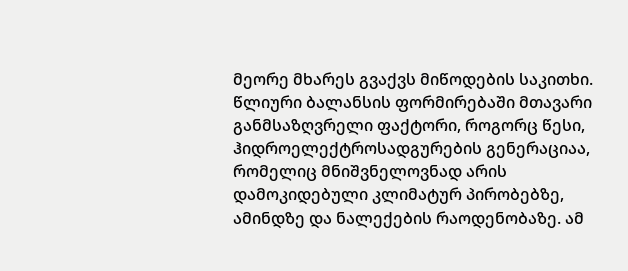მეორე მხარეს გვაქვს მიწოდების საკითხი. წლიური ბალანსის ფორმირებაში მთავარი განმსაზღვრელი ფაქტორი, როგორც წესი, ჰიდროელექტროსადგურების გენერაციაა, რომელიც მნიშვნელოვნად არის დამოკიდებული კლიმატურ პირობებზე, ამინდზე და ნალექების რაოდენობაზე. ამ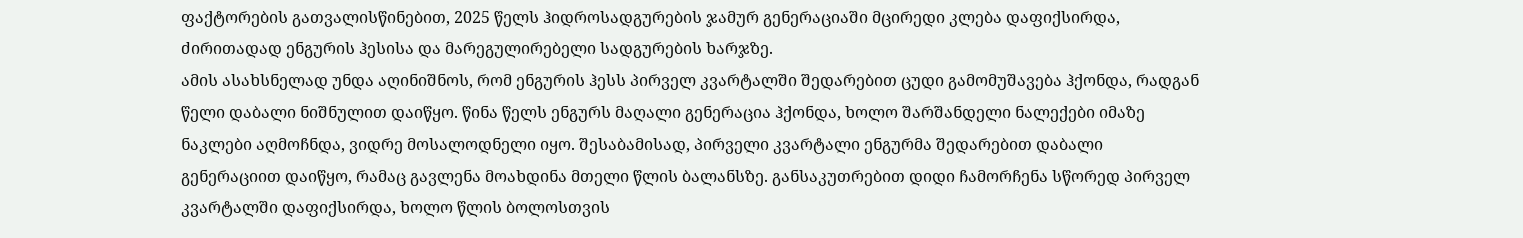ფაქტორების გათვალისწინებით, 2025 წელს ჰიდროსადგურების ჯამურ გენერაციაში მცირედი კლება დაფიქსირდა, ძირითადად ენგურის ჰესისა და მარეგულირებელი სადგურების ხარჯზე.
ამის ასახსნელად უნდა აღინიშნოს, რომ ენგურის ჰესს პირველ კვარტალში შედარებით ცუდი გამომუშავება ჰქონდა, რადგან წელი დაბალი ნიშნულით დაიწყო. წინა წელს ენგურს მაღალი გენერაცია ჰქონდა, ხოლო შარშანდელი ნალექები იმაზე ნაკლები აღმოჩნდა, ვიდრე მოსალოდნელი იყო. შესაბამისად, პირველი კვარტალი ენგურმა შედარებით დაბალი გენერაციით დაიწყო, რამაც გავლენა მოახდინა მთელი წლის ბალანსზე. განსაკუთრებით დიდი ჩამორჩენა სწორედ პირველ კვარტალში დაფიქსირდა, ხოლო წლის ბოლოსთვის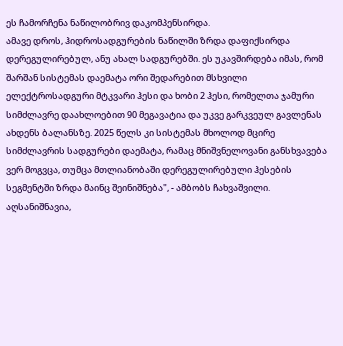ეს ჩამორჩენა ნაწილობრივ დაკომპენსირდა.
ამავე დროს, ჰიდროსადგურების ნაწილში ზრდა დაფიქსირდა დერეგულირებულ, ანუ ახალ სადგურებში. ეს უკავშირდება იმას, რომ შარშან სისტემას დაემატა ორი შედარებით მსხვილი ელექტროსადგური მტკვარი ჰესი და ხობი 2 ჰესი, რომელთა ჯამური სიმძლავრე დაახლოებით 90 მეგავატია და უკვე გარკვეულ გავლენას ახდენს ბალანსზე. 2025 წელს კი სისტემას მხოლოდ მცირე სიმძლავრის სადგურები დაემატა, რამაც მნიშვნელოვანი განსხვავება ვერ მოგვცა, თუმცა მთლიანობაში დერეგულირებული ჰესების სეგმენტში ზრდა მაინც შეინიშნება", - ამბობს ჩახვაშვილი.
აღსანიშნავია,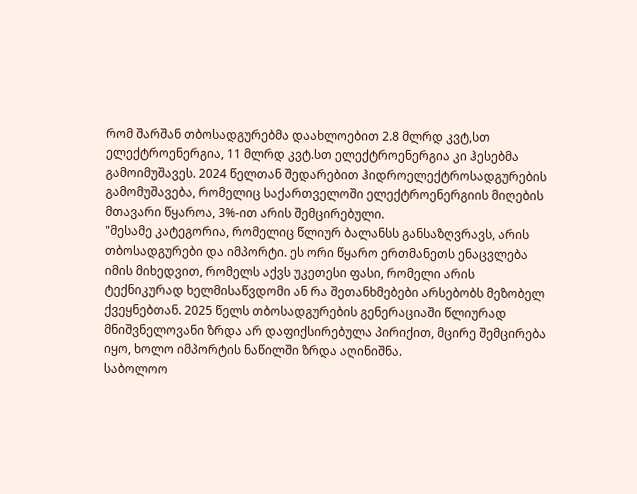რომ შარშან თბოსადგურებმა დაახლოებით 2.8 მლრდ კვტ,სთ ელექტროენერგია, 11 მლრდ კვტ.სთ ელექტროენერგია კი ჰესებმა გამოიმუშავეს. 2024 წელთან შედარებით ჰიდროელექტროსადგურების გამომუშავება, რომელიც საქართველოში ელექტროენერგიის მიღების მთავარი წყაროა, 3%-ით არის შემცირებული.
"მესამე კატეგორია, რომელიც წლიურ ბალანსს განსაზღვრავს, არის თბოსადგურები და იმპორტი. ეს ორი წყარო ერთმანეთს ენაცვლება იმის მიხედვით, რომელს აქვს უკეთესი ფასი, რომელი არის ტექნიკურად ხელმისაწვდომი ან რა შეთანხმებები არსებობს მეზობელ ქვეყნებთან. 2025 წელს თბოსადგურების გენერაციაში წლიურად მნიშვნელოვანი ზრდა არ დაფიქსირებულა პირიქით, მცირე შემცირება იყო, ხოლო იმპორტის ნაწილში ზრდა აღინიშნა.
საბოლოო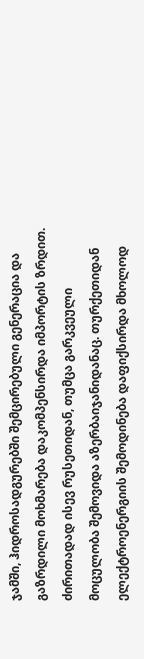ჯამში, ჰიდროსადგურებში შემცირებული გენერაცია და გაზრდილი მოხმარება დაკომპენსირდა იმპორტის ზრდით. ძირითადად ისევ რუსეთიდან, თუმცა გარკვეული მოცულობა შემოვიდა აზერბაიჯანიდანაც. თურქეთიდან ელექტროენერგიის შემოდინება დაფიქსირდა მხოლოდ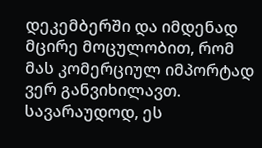დეკემბერში და იმდენად მცირე მოცულობით, რომ მას კომერციულ იმპორტად ვერ განვიხილავთ. სავარაუდოდ, ეს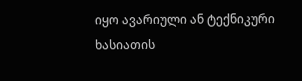იყო ავარიული ან ტექნიკური ხასიათის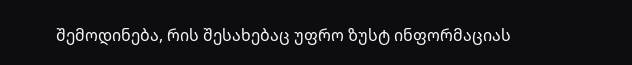შემოდინება, რის შესახებაც უფრო ზუსტ ინფორმაციას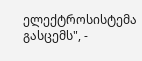ელექტროსისტემა გასცემს", -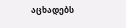აცხადებს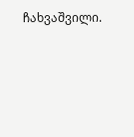ჩახვაშვილი.